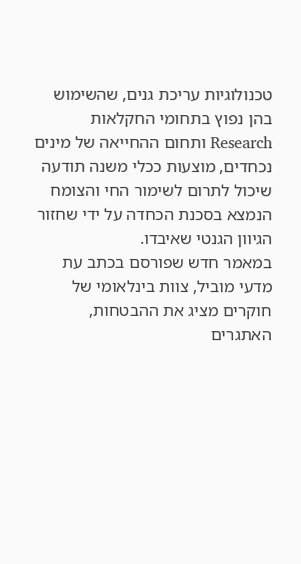טכנולוגיות עריכת גנים, שהשימוש בהן נפוץ בתחומי החקלאות Research ותחום ההחייאה של מינים נכחדים, מוצעות ככלי משנה תודעה שיכול לתרום לשימור החי והצומח הנמצא בסכנת הכחדה על ידי שחזור הגיוון הגנטי שאיבדו.
במאמר חדש שפורסם בכתב עת מדעי מוביל, צוות בינלאומי של חוקרים מציג את ההבטחות, האתגרים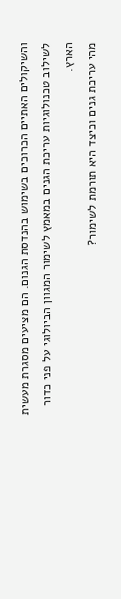והשיקולים האתיים הכרוכים בשימוש בהנדסת הגנום. הם מציעים מסגרת מעשית לשילוב טכנולוגיות עריכת הגנים במאמץ לשימור המגוון הביולוגי על פני כדור הארץ.
מהי עריכת גנים וכיצד היא תורמת לשימור?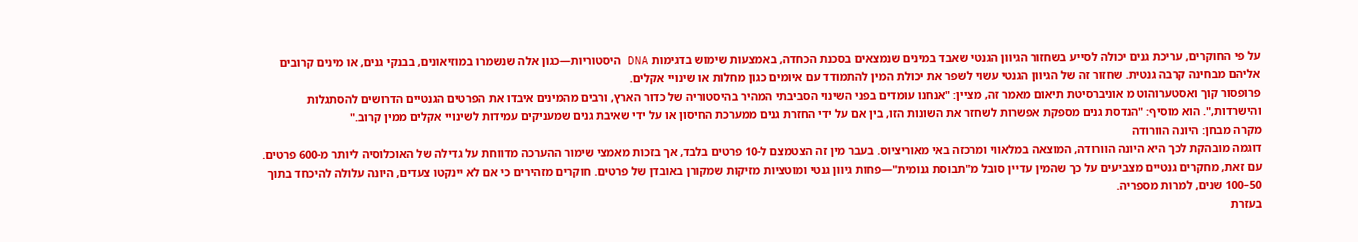על פי החוקרים, עריכת גנים יכולה לסייע בשחזור הגיוון הגנטי שאבד במינים שנמצאים בסכנת הכחדה, באמצעות שימוש בדגימות DNA היסטוריות—כגון אלה שנשמרו במוזיאונים, בבנקי גנים, או מינים קרובים אליהם מבחינה קרבה גנטית. שחזור זה של הגיוון הגנטי עשוי לשפר את יכולת המין להתמודד עם איומים כגון מחלות או שינויי אקלים.
פרופסור קוך ואסטערוהוט מ אוניברסיטת תיאום מאמר זה, מציין: "אנחנו עומדים בפני השינוי הסביבתי המהיר בהיסטוריה של כדור הארץ, ורבים מהמינים איבדו את הפרטים הגנטיים הדרושים להסתגלות והישרדות,". הוא מוסיף: "הנדסת גנים מספקת אפשרות לשחזר את השונות הזו, בין אם על ידי החזרת גנים ממערכת החיסון או על ידי שאיבת גנים שמעניקים עמידות לשינויי אקלים ממין קרוב."
מקרה מבחן: היונה הוורודה
דוגמה מובהקת לכך היא היונה הוורודה, המוצאה במלאווי ומרכזה באי מאוריציוס. בעבר מין זה הצטמצם ל-10 פרטים בלבד, אך בזכות מאמצי שימור ההערכה מדווחת על גדילה של האוכלוסיה ליותר מ-600 פרטים. עם זאת, מחקרים גנטיים מצביעים על כך שהמין עדיין סובל מ"תבוסת גנומית"—פחות גיוון גנטי ומוטציות מזיקות שמקורן באובדן של פרטים. חוקרים מזהירים כי אם לא יינקטו צעדים, היונה עלולה להיכחד בתוך 50–100 שנים, למרות מספריה.
בעזרת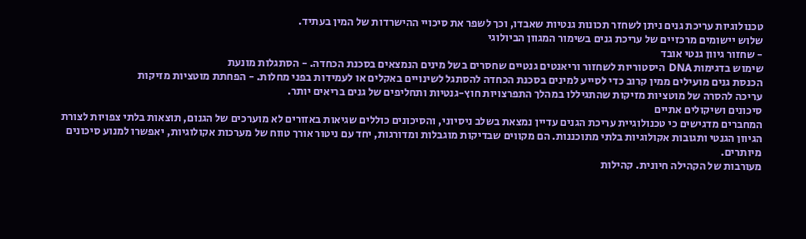טכנולוגיות עריכת גנים ניתן לשחזר תכונות גנטיות שאבדו, וכך לשפר את סיכויי ההישרדות של המין בעתיד.
שלוש יישומים מרכזיים של עריכת גנים בשימור המגוון הביולוגי
- שחזור גיוון גנטי אובד
שימוש בדגימות DNA היסטוריות לשחזור וריאנטים גנטיים שחסרים בשל מינים הנמצאים בסכנת הכחדה. - הסתגלות מונעת
הכנסת גנים מועילים ממין קרוב כדי לסייע למינים בסכנת הכחדה להסתגל לשינויים באקלים או לעמידות בפני מחלות. - הפחתת מוטציות מזיקות
עריכה להסרה של מוטציות מזיקות שהתגיללו במהלך התפרצויות חוץ-גנטיות ותחליפים של גנים בריאים יותר.
סיכונים ושיקולים אתיים
המחברים מדגישים כי טכנולוגיית עריכת הגנים עדיין נמצאת בשלב ניסיוני, והסיכונים כוללים שגיאות באזורים לא מוערכים של הגנום, תוצאות בלתי צפויות לצורת הגיוון הגנטי ותגובות אקולוגיות בלתי מתוכננות. הם מקווים שבדיקות מוגבלות ומדורגות, יחד עם ניטור אורך טווח של מערכות אקולוגיות, יאפשרו למנוע סיכונים מיותרים.
מעורבות של הקהילה חיונית. קהילות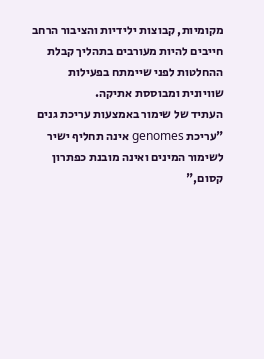מקומיות, קבוצות ילידיות והציבור הרחב חייבים להיות מעורבים בתהליך קבלת ההחלטות לפני שיימתח בפעילות שוויונית ומבוססת אתיקה.
העתיד של שימור באמצעות עריכת גנים
"עריכת genomes אינה תחליף ישיר לשימור המינים ואינה מובנת כפתרון קסום,"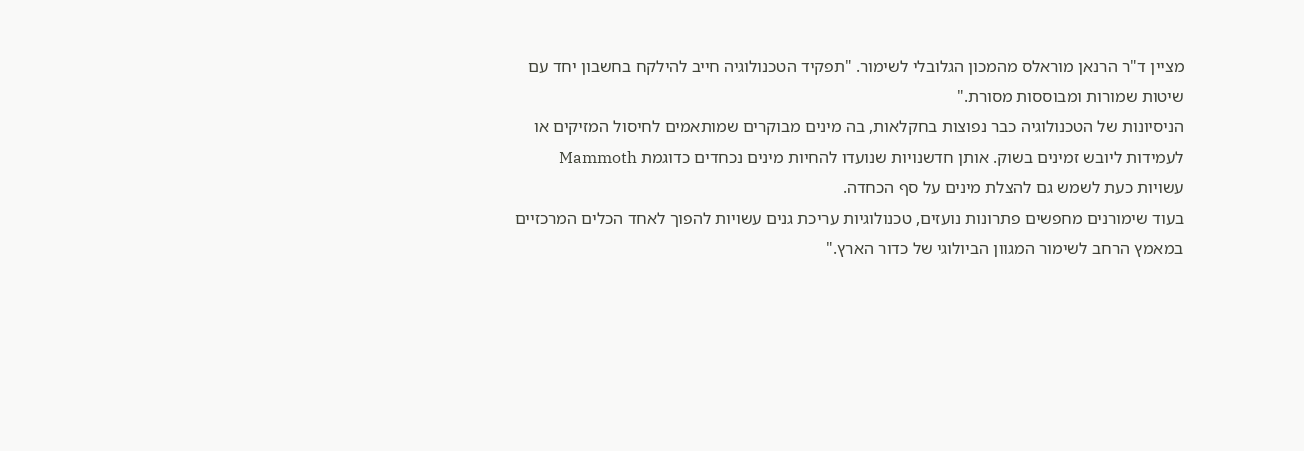מציין ד"ר הרנאן מוראלס מהמכון הגלובלי לשימור. "תפקיד הטכנולוגיה חייב להילקח בחשבון יחד עם שיטות שמורות ומבוססות מסורת."
הניסיונות של הטכנולוגיה כבר נפוצות בחקלאות, בה מינים מבוקרים שמותאמים לחיסול המזיקים או לעמידות ליובש זמינים בשוק. אותן חדשנויות שנועדו להחיות מינים נכחדים כדוגמת Mammoth עשויות כעת לשמש גם להצלת מינים על סף הכחדה.
בעוד שימורנים מחפשים פתרונות נועזים, טכנולוגיות עריכת גנים עשויות להפוך לאחד הכלים המרכזיים במאמץ הרחב לשימור המגוון הביולוגי של כדור הארץ."